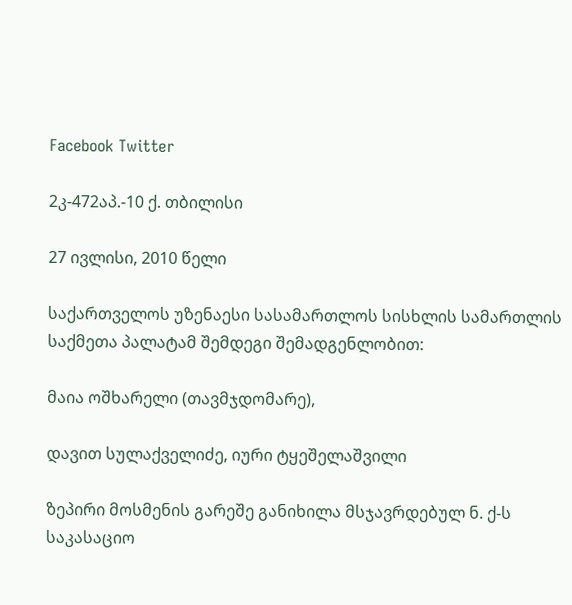Facebook Twitter

2კ-472აპ.-10 ქ. თბილისი

27 ივლისი, 2010 წელი

საქართველოს უზენაესი სასამართლოს სისხლის სამართლის საქმეთა პალატამ შემდეგი შემადგენლობით:

მაია ოშხარელი (თავმჯდომარე),

დავით სულაქველიძე, იური ტყეშელაშვილი

ზეპირი მოსმენის გარეშე განიხილა მსჯავრდებულ ნ. ქ-ს საკასაციო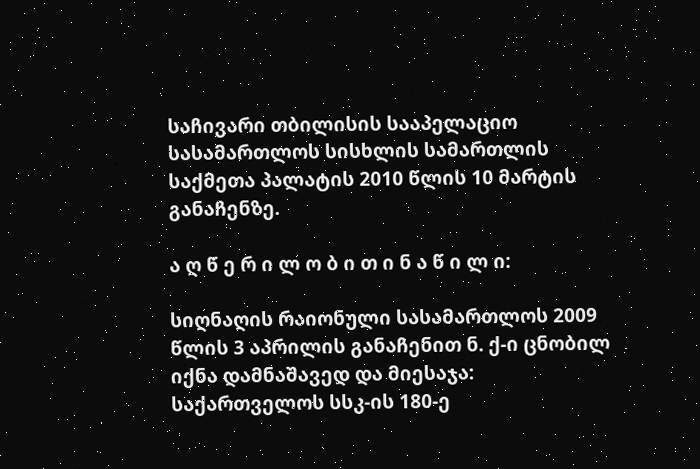საჩივარი თბილისის სააპელაციო სასამართლოს სისხლის სამართლის საქმეთა პალატის 2010 წლის 10 მარტის განაჩენზე.

ა ღ წ ე რ ი ლ ო ბ ი თ ი ნ ა წ ი ლ ი:

სიღნაღის რაიონული სასამართლოს 2009 წლის 3 აპრილის განაჩენით ნ. ქ-ი ცნობილ იქნა დამნაშავედ და მიესაჯა: საქართველოს სსკ-ის 180-ე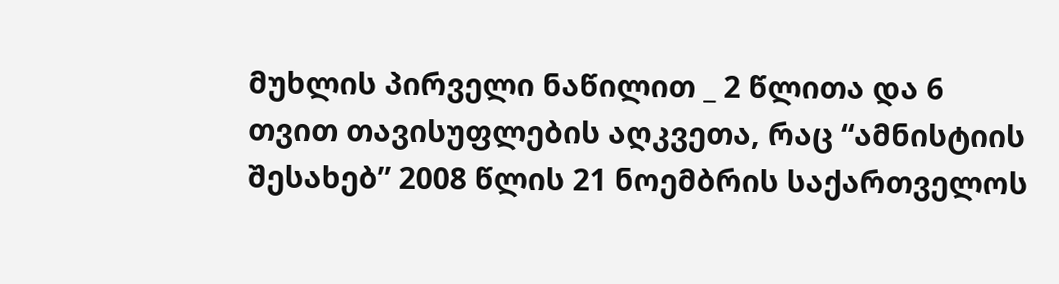მუხლის პირველი ნაწილით _ 2 წლითა და 6 თვით თავისუფლების აღკვეთა, რაც “ამნისტიის შესახებ” 2008 წლის 21 ნოემბრის საქართველოს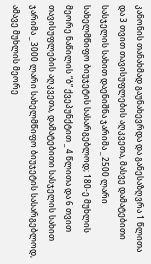კანონის თანახმად გაუნახევრდა და განესაზღვრა 1 წლითა და 3 თვით თავისუფლების აღკვეთა, მასვე დამატებითი სასჯელის სახით დაენიშნა ჯარიმა _ 2500 ლარი სახელმწიფო ბიუჯეტის სასარგებლოდ; 180-ე მუხლის მეორე ნაწილის “ბ” ქვეპუნქტით _ 4 წლითა და 6 თვით თავისუფლების აღკვეთა, დამატებითი სასჯელის სახით ჯარიმა _ 3000 ლარი სახელმწიფო ბიუჯეტის სასარგებლოდ, ამავე მუხლის მეორე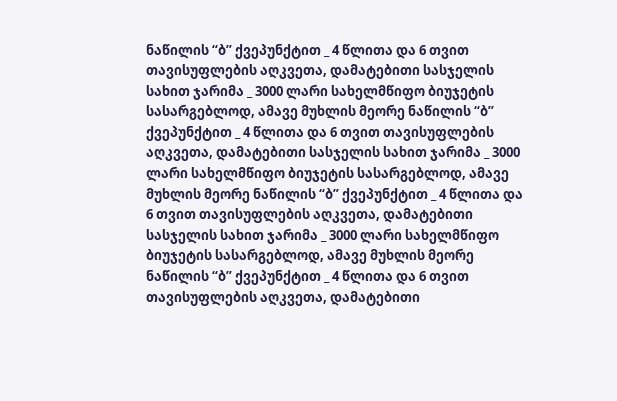ნაწილის “ბ” ქვეპუნქტით _ 4 წლითა და 6 თვით თავისუფლების აღკვეთა, დამატებითი სასჯელის სახით ჯარიმა _ 3000 ლარი სახელმწიფო ბიუჯეტის სასარგებლოდ, ამავე მუხლის მეორე ნაწილის “ბ” ქვეპუნქტით _ 4 წლითა და 6 თვით თავისუფლების აღკვეთა, დამატებითი სასჯელის სახით ჯარიმა _ 3000 ლარი სახელმწიფო ბიუჯეტის სასარგებლოდ, ამავე მუხლის მეორე ნაწილის “ბ” ქვეპუნქტით _ 4 წლითა და 6 თვით თავისუფლების აღკვეთა, დამატებითი სასჯელის სახით ჯარიმა _ 3000 ლარი სახელმწიფო ბიუჯეტის სასარგებლოდ, ამავე მუხლის მეორე ნაწილის “ბ” ქვეპუნქტით _ 4 წლითა და 6 თვით თავისუფლების აღკვეთა, დამატებითი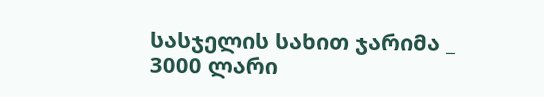სასჯელის სახით ჯარიმა _ 3000 ლარი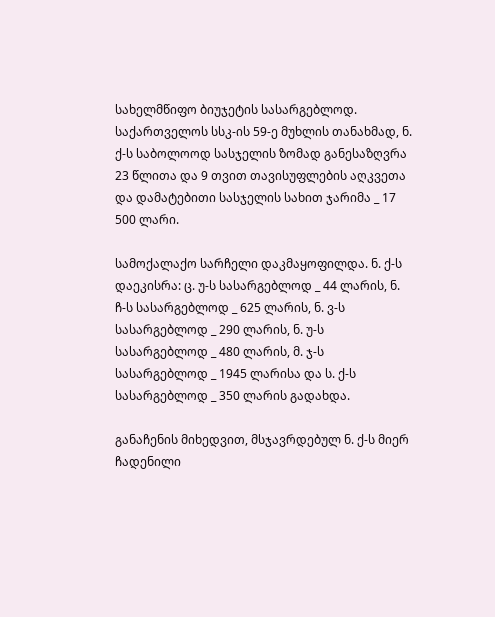სახელმწიფო ბიუჯეტის სასარგებლოდ. საქართველოს სსკ-ის 59-ე მუხლის თანახმად, ნ. ქ-ს საბოლოოდ სასჯელის ზომად განესაზღვრა 23 წლითა და 9 თვით თავისუფლების აღკვეთა და დამატებითი სასჯელის სახით ჯარიმა _ 17 500 ლარი.

სამოქალაქო სარჩელი დაკმაყოფილდა. ნ. ქ-ს დაეკისრა: ც. უ-ს სასარგებლოდ _ 44 ლარის, ნ. ჩ-ს სასარგებლოდ _ 625 ლარის, ნ. ვ-ს სასარგებლოდ _ 290 ლარის, ნ. უ-ს სასარგებლოდ _ 480 ლარის, მ. ჯ-ს სასარგებლოდ _ 1945 ლარისა და ს. ქ-ს სასარგებლოდ _ 350 ლარის გადახდა.

განაჩენის მიხედვით, მსჯავრდებულ ნ. ქ-ს მიერ ჩადენილი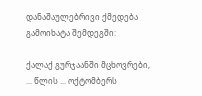დანაშაულებრივი ქმედება გამოიხატა შემდეგში:

ქალაქ გურჯაანში მცხოვრები, ... წლის ... ოქტომბერს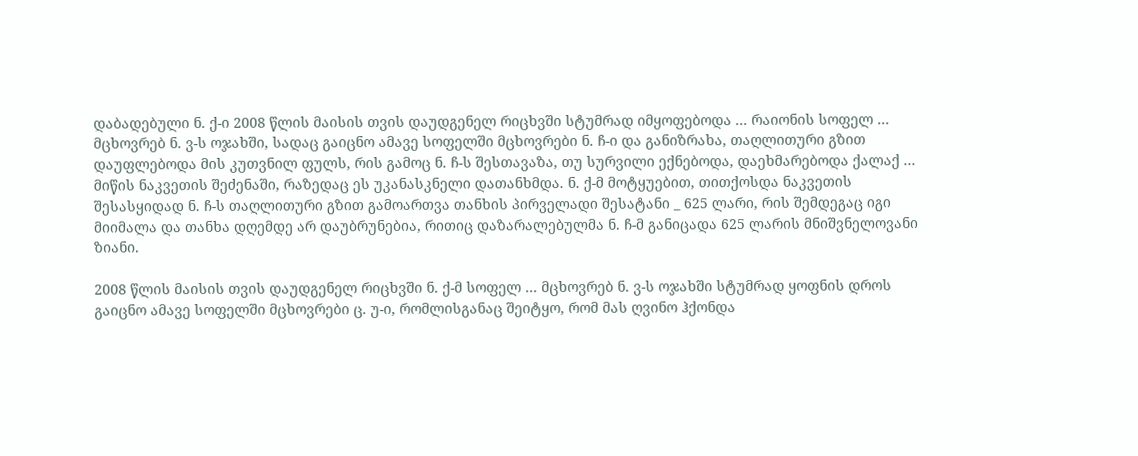დაბადებული ნ. ქ-ი 2008 წლის მაისის თვის დაუდგენელ რიცხვში სტუმრად იმყოფებოდა ... რაიონის სოფელ ... მცხოვრებ ნ. ვ-ს ოჯახში, სადაც გაიცნო ამავე სოფელში მცხოვრები ნ. ჩ-ი და განიზრახა, თაღლითური გზით დაუფლებოდა მის კუთვნილ ფულს, რის გამოც ნ. ჩ-ს შესთავაზა, თუ სურვილი ექნებოდა, დაეხმარებოდა ქალაქ ... მიწის ნაკვეთის შეძენაში, რაზედაც ეს უკანასკნელი დათანხმდა. ნ. ქ-მ მოტყუებით, თითქოსდა ნაკვეთის შესასყიდად ნ. ჩ-ს თაღლითური გზით გამოართვა თანხის პირველადი შესატანი _ 625 ლარი, რის შემდეგაც იგი მიიმალა და თანხა დღემდე არ დაუბრუნებია, რითიც დაზარალებულმა ნ. ჩ-მ განიცადა 625 ლარის მნიშვნელოვანი ზიანი.

2008 წლის მაისის თვის დაუდგენელ რიცხვში ნ. ქ-მ სოფელ ... მცხოვრებ ნ. ვ-ს ოჯახში სტუმრად ყოფნის დროს გაიცნო ამავე სოფელში მცხოვრები ც. უ-ი, რომლისგანაც შეიტყო, რომ მას ღვინო ჰქონდა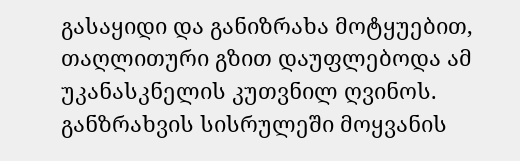გასაყიდი და განიზრახა მოტყუებით, თაღლითური გზით დაუფლებოდა ამ უკანასკნელის კუთვნილ ღვინოს. განზრახვის სისრულეში მოყვანის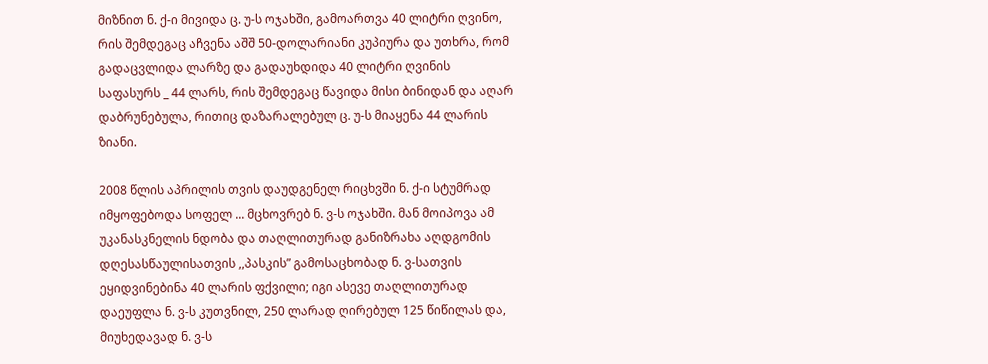მიზნით ნ. ქ-ი მივიდა ც. უ-ს ოჯახში, გამოართვა 40 ლიტრი ღვინო, რის შემდეგაც აჩვენა აშშ 50-დოლარიანი კუპიურა და უთხრა, რომ გადაცვლიდა ლარზე და გადაუხდიდა 40 ლიტრი ღვინის საფასურს _ 44 ლარს, რის შემდეგაც წავიდა მისი ბინიდან და აღარ დაბრუნებულა, რითიც დაზარალებულ ც. უ-ს მიაყენა 44 ლარის ზიანი.

2008 წლის აპრილის თვის დაუდგენელ რიცხვში ნ. ქ-ი სტუმრად იმყოფებოდა სოფელ ... მცხოვრებ ნ. ვ-ს ოჯახში. მან მოიპოვა ამ უკანასკნელის ნდობა და თაღლითურად განიზრახა აღდგომის დღესასწაულისათვის ,,პასკის” გამოსაცხობად ნ. ვ-სათვის ეყიდვინებინა 40 ლარის ფქვილი; იგი ასევე თაღლითურად დაეუფლა ნ. ვ-ს კუთვნილ, 250 ლარად ღირებულ 125 წიწილას და, მიუხედავად ნ. ვ-ს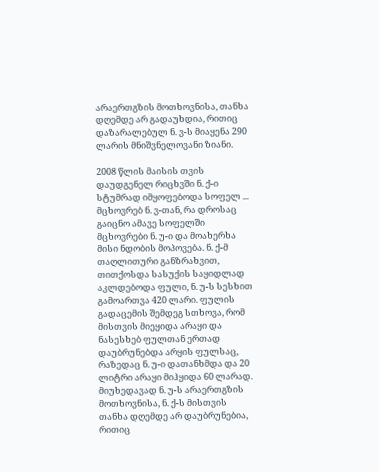არაერთგზის მოთხოვნისა, თანხა დღემდე არ გადაუხდია, რითიც დაზარალებულ ნ. ვ-ს მიაყენა 290 ლარის მნიშვნელოვანი ზიანი.

2008 წლის მაისის თვის დაუდგენელ რიცხვში ნ. ქ-ი სტუმრად იმყოფებოდა სოფელ ... მცხოვრებ ნ. ვ-თან, რა დროსაც გაიცნო ამავე სოფელში მცხოვრები ნ. უ-ი და მოახერხა მისი ნდობის მოპოვება. ნ. ქ-მ თაღლითური განზრახვით, თითქოსდა სასუქის საყიდლად აკლდებოდა ფული, ნ. უ-ს სესხით გამოართვა 420 ლარი. ფულის გადაცემის შემდეგ სთხოვა, რომ მისთვის მიეყიდა არაყი და ნასესხებ ფულთან ერთად დაუბრუნებდა არყის ფულსაც, რაზედაც ნ. უ-ი დათანხმდა და 20 ლიტრი არაყი მიჰყიდა 60 ლარად. მიუხედავად ნ. უ-ს არაერთგზის მოთხოვნისა, ნ. ქ-ს მისთვის თანხა დღემდე არ დაუბრუნებია, რითიც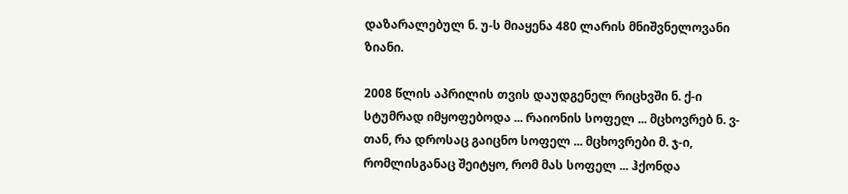დაზარალებულ ნ. უ-ს მიაყენა 480 ლარის მნიშვნელოვანი ზიანი.

2008 წლის აპრილის თვის დაუდგენელ რიცხვში ნ. ქ-ი სტუმრად იმყოფებოდა ... რაიონის სოფელ ... მცხოვრებ ნ. ვ-თან, რა დროსაც გაიცნო სოფელ ... მცხოვრები მ. ჯ-ი, რომლისგანაც შეიტყო, რომ მას სოფელ ... ჰქონდა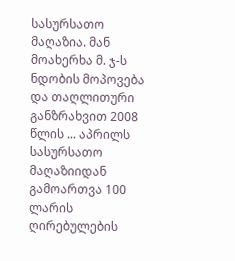სასურსათო მაღაზია. მან მოახერხა მ. ჯ-ს ნდობის მოპოვება და თაღლითური განზრახვით 2008 წლის ... აპრილს სასურსათო მაღაზიიდან გამოართვა 100 ლარის ღირებულების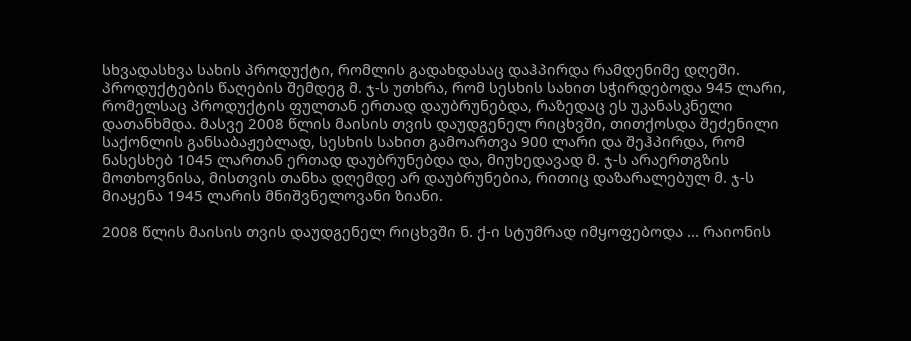სხვადასხვა სახის პროდუქტი, რომლის გადახდასაც დაჰპირდა რამდენიმე დღეში. პროდუქტების წაღების შემდეგ მ. ჯ-ს უთხრა, რომ სესხის სახით სჭირდებოდა 945 ლარი, რომელსაც პროდუქტის ფულთან ერთად დაუბრუნებდა, რაზედაც ეს უკანასკნელი დათანხმდა. მასვე 2008 წლის მაისის თვის დაუდგენელ რიცხვში, თითქოსდა შეძენილი საქონლის განსაბაჟებლად, სესხის სახით გამოართვა 900 ლარი და შეჰპირდა, რომ ნასესხებ 1045 ლართან ერთად დაუბრუნებდა და, მიუხედავად მ. ჯ-ს არაერთგზის მოთხოვნისა, მისთვის თანხა დღემდე არ დაუბრუნებია, რითიც დაზარალებულ მ. ჯ-ს მიაყენა 1945 ლარის მნიშვნელოვანი ზიანი.

2008 წლის მაისის თვის დაუდგენელ რიცხვში ნ. ქ-ი სტუმრად იმყოფებოდა ... რაიონის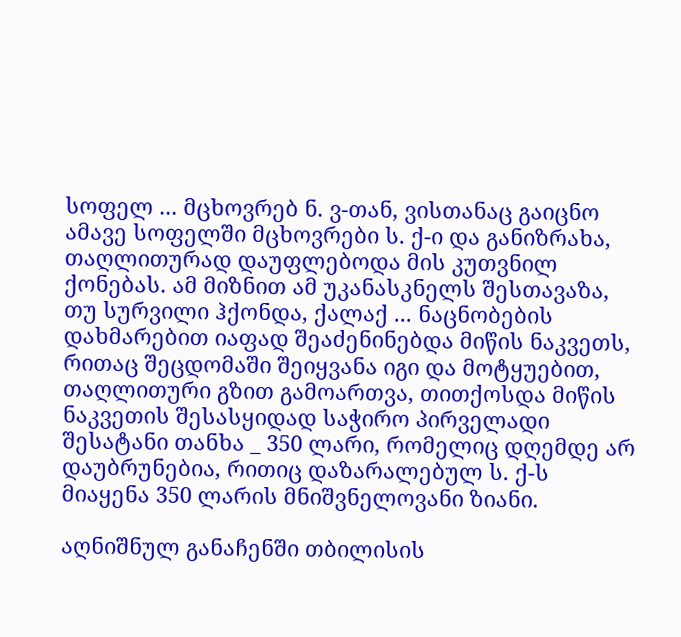სოფელ ... მცხოვრებ ნ. ვ-თან, ვისთანაც გაიცნო ამავე სოფელში მცხოვრები ს. ქ-ი და განიზრახა, თაღლითურად დაუფლებოდა მის კუთვნილ ქონებას. ამ მიზნით ამ უკანასკნელს შესთავაზა, თუ სურვილი ჰქონდა, ქალაქ ... ნაცნობების დახმარებით იაფად შეაძენინებდა მიწის ნაკვეთს, რითაც შეცდომაში შეიყვანა იგი და მოტყუებით, თაღლითური გზით გამოართვა, თითქოსდა მიწის ნაკვეთის შესასყიდად საჭირო პირველადი შესატანი თანხა _ 350 ლარი, რომელიც დღემდე არ დაუბრუნებია, რითიც დაზარალებულ ს. ქ-ს მიაყენა 350 ლარის მნიშვნელოვანი ზიანი.

აღნიშნულ განაჩენში თბილისის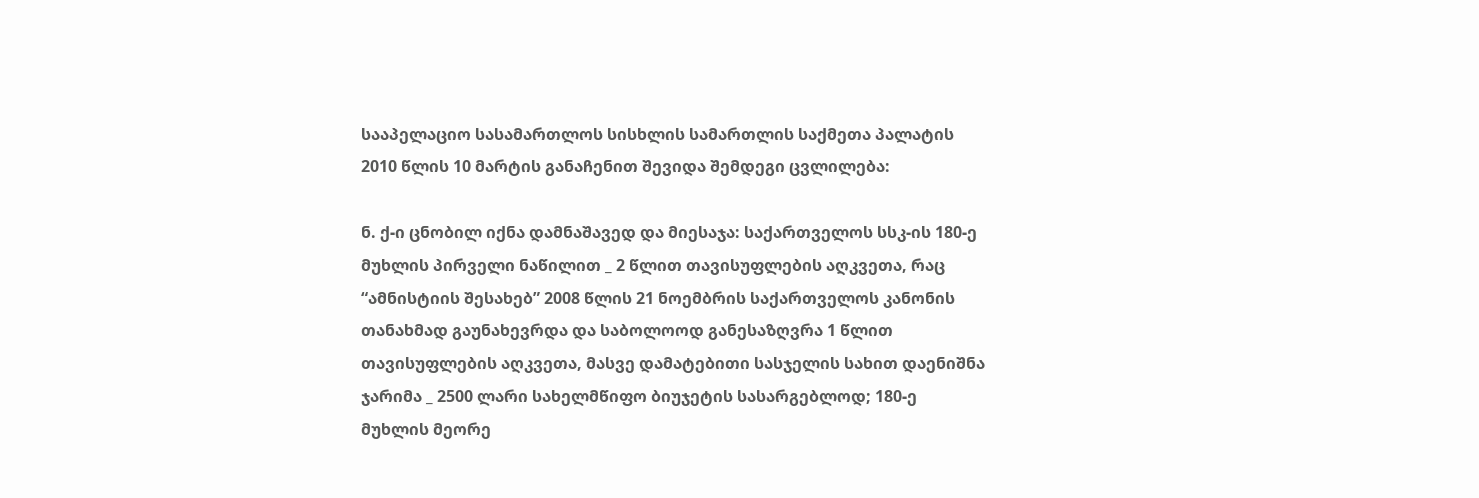სააპელაციო სასამართლოს სისხლის სამართლის საქმეთა პალატის 2010 წლის 10 მარტის განაჩენით შევიდა შემდეგი ცვლილება:

ნ. ქ-ი ცნობილ იქნა დამნაშავედ და მიესაჯა: საქართველოს სსკ-ის 180-ე მუხლის პირველი ნაწილით _ 2 წლით თავისუფლების აღკვეთა, რაც “ამნისტიის შესახებ” 2008 წლის 21 ნოემბრის საქართველოს კანონის თანახმად გაუნახევრდა და საბოლოოდ განესაზღვრა 1 წლით თავისუფლების აღკვეთა, მასვე დამატებითი სასჯელის სახით დაენიშნა ჯარიმა _ 2500 ლარი სახელმწიფო ბიუჯეტის სასარგებლოდ; 180-ე მუხლის მეორე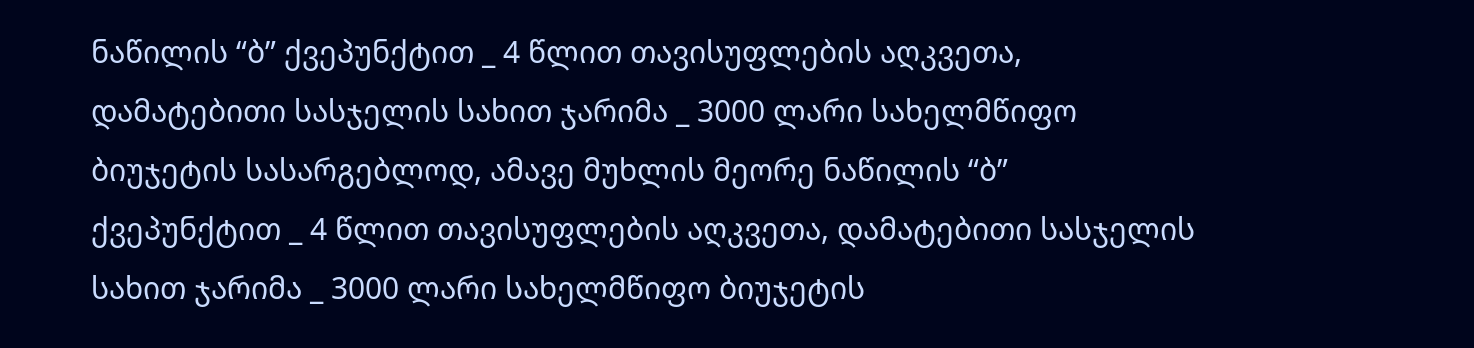ნაწილის “ბ” ქვეპუნქტით _ 4 წლით თავისუფლების აღკვეთა, დამატებითი სასჯელის სახით ჯარიმა _ 3000 ლარი სახელმწიფო ბიუჯეტის სასარგებლოდ, ამავე მუხლის მეორე ნაწილის “ბ” ქვეპუნქტით _ 4 წლით თავისუფლების აღკვეთა, დამატებითი სასჯელის სახით ჯარიმა _ 3000 ლარი სახელმწიფო ბიუჯეტის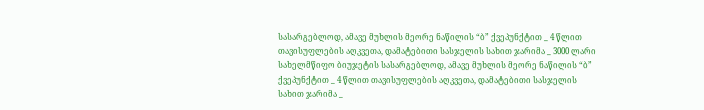სასარგებლოდ, ამავე მუხლის მეორე ნაწილის “ბ” ქვეპუნქტით _ 4 წლით თავისუფლების აღკვეთა, დამატებითი სასჯელის სახით ჯარიმა _ 3000 ლარი სახელმწიფო ბიუჯეტის სასარგებლოდ, ამავე მუხლის მეორე ნაწილის “ბ” ქვეპუნქტით _ 4 წლით თავისუფლების აღკვეთა, დამატებითი სასჯელის სახით ჯარიმა _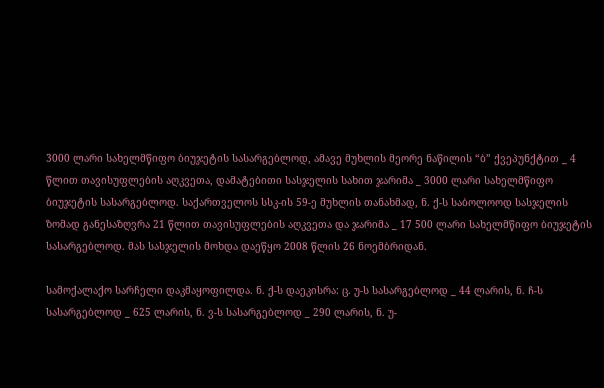3000 ლარი სახელმწიფო ბიუჯეტის სასარგებლოდ, ამავე მუხლის მეორე ნაწილის “ბ” ქვეპუნქტით _ 4 წლით თავისუფლების აღკვეთა, დამატებითი სასჯელის სახით ჯარიმა _ 3000 ლარი სახელმწიფო ბიუჯეტის სასარგებლოდ. საქართველოს სსკ-ის 59-ე მუხლის თანახმად, ნ. ქ-ს საბოლოოდ სასჯელის ზომად განესაზღვრა 21 წლით თავისუფლების აღკვეთა და ჯარიმა _ 17 500 ლარი სახელმწიფო ბიუჯეტის სასარგებლოდ. მას სასჯელის მოხდა დაეწყო 2008 წლის 26 ნოემბრიდან.

სამოქალაქო სარჩელი დაკმაყოფილდა. ნ. ქ-ს დაეკისრა: ც. უ-ს სასარგებლოდ _ 44 ლარის, ნ. ჩ-ს სასარგებლოდ _ 625 ლარის, ნ. ვ-ს სასარგებლოდ _ 290 ლარის, ნ. უ-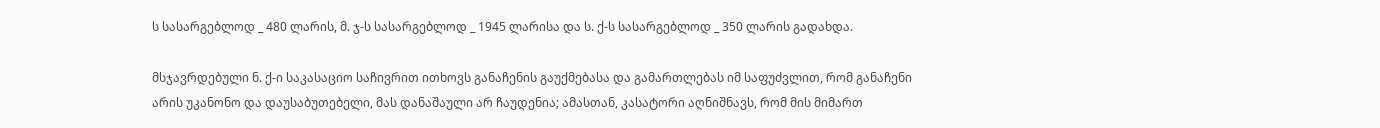ს სასარგებლოდ _ 480 ლარის, მ. ჯ-ს სასარგებლოდ _ 1945 ლარისა და ს. ქ-ს სასარგებლოდ _ 350 ლარის გადახდა.

მსჯავრდებული ნ. ქ-ი საკასაციო საჩივრით ითხოვს განაჩენის გაუქმებასა და გამართლებას იმ საფუძვლით, რომ განაჩენი არის უკანონო და დაუსაბუთებელი, მას დანაშაული არ ჩაუდენია; ამასთან, კასატორი აღნიშნავს, რომ მის მიმართ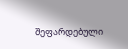შეფარდებული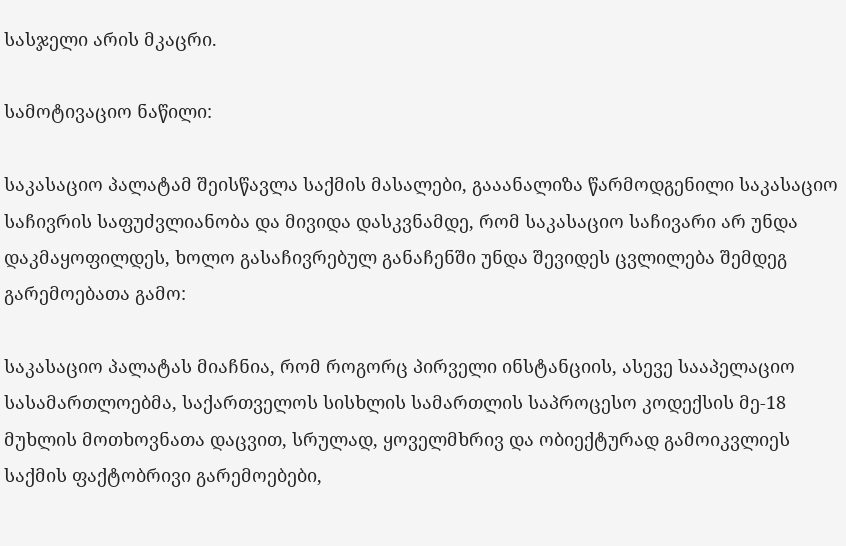სასჯელი არის მკაცრი.

სამოტივაციო ნაწილი:

საკასაციო პალატამ შეისწავლა საქმის მასალები, გააანალიზა წარმოდგენილი საკასაციო საჩივრის საფუძვლიანობა და მივიდა დასკვნამდე, რომ საკასაციო საჩივარი არ უნდა დაკმაყოფილდეს, ხოლო გასაჩივრებულ განაჩენში უნდა შევიდეს ცვლილება შემდეგ გარემოებათა გამო:

საკასაციო პალატას მიაჩნია, რომ როგორც პირველი ინსტანციის, ასევე სააპელაციო სასამართლოებმა, საქართველოს სისხლის სამართლის საპროცესო კოდექსის მე-18 მუხლის მოთხოვნათა დაცვით, სრულად, ყოველმხრივ და ობიექტურად გამოიკვლიეს საქმის ფაქტობრივი გარემოებები,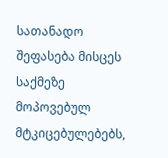სათანადო შეფასება მისცეს საქმეზე მოპოვებულ მტკიცებულებებს,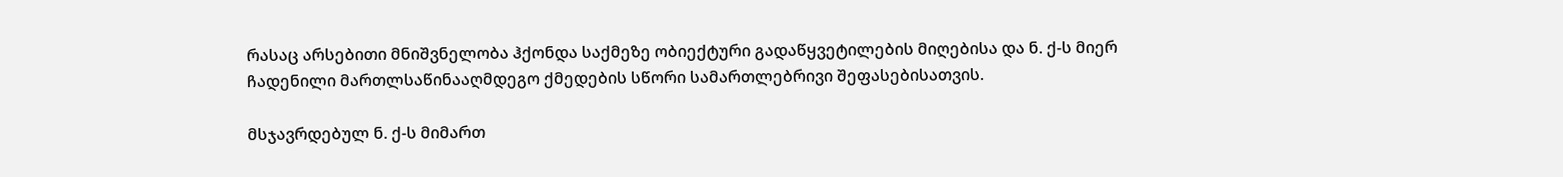რასაც არსებითი მნიშვნელობა ჰქონდა საქმეზე ობიექტური გადაწყვეტილების მიღებისა და ნ. ქ-ს მიერ ჩადენილი მართლსაწინააღმდეგო ქმედების სწორი სამართლებრივი შეფასებისათვის.

მსჯავრდებულ ნ. ქ-ს მიმართ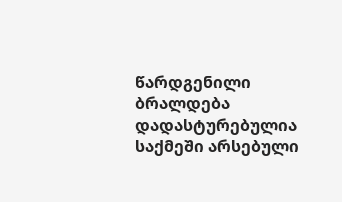წარდგენილი ბრალდება დადასტურებულია საქმეში არსებული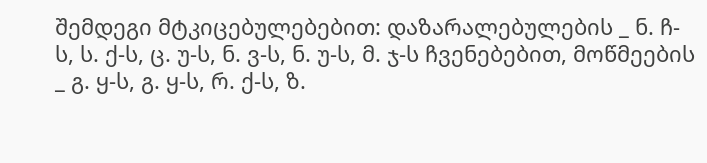შემდეგი მტკიცებულებებით: დაზარალებულების _ ნ. ჩ-ს, ს. ქ-ს, ც. უ-ს, ნ. ვ-ს, ნ. უ-ს, მ. ჯ-ს ჩვენებებით, მოწმეების _ გ. ყ-ს, გ. ყ-ს, რ. ქ-ს, ზ.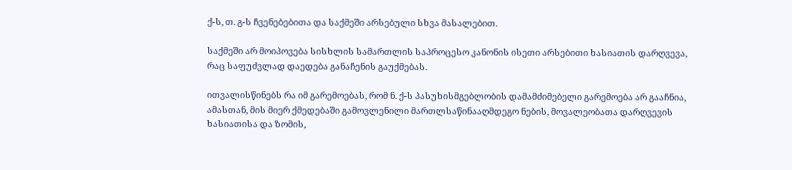ქ-ს, თ. გ-ს ჩვენებებითა და საქმეში არსებული სხვა მასალებით.

საქმეში არ მოიპოვება სისხლის სამართლის საპროცესო კანონის ისეთი არსებითი ხასიათის დარღვევა, რაც საფუძვლად დაედება განაჩენის გაუქმებას.

ითვალისწინებს რა იმ გარემოებას, რომ ნ. ქ-ს პასუხისმგებლობის დამამძიმებელი გარემოება არ გააჩნია, ამასთან, მის მიერ ქმედებაში გამოვლენილი მართლსაწინააღმდეგო ნების, მოვალეობათა დარღვევის ხასიათისა და ზომის,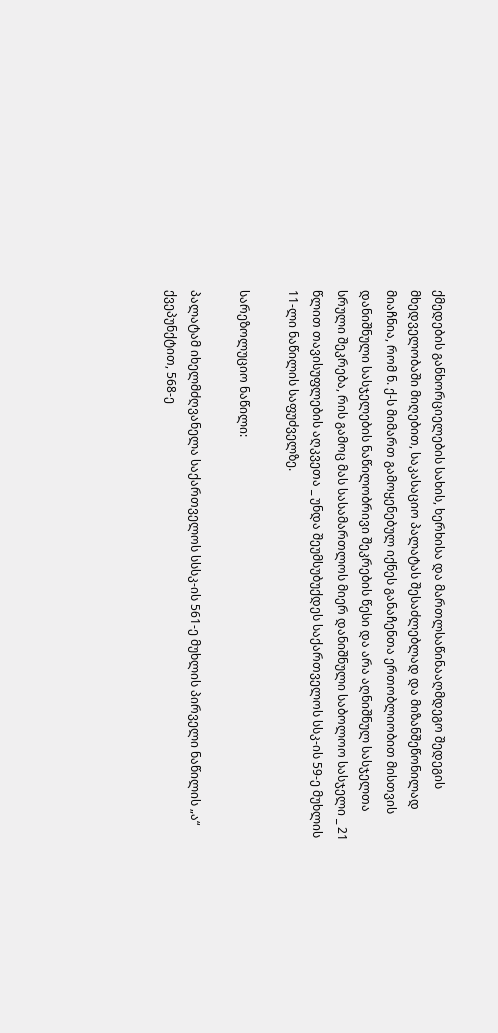ქმედების განხორციელების სახის, ხერხისა და მართლსაწინააღმდეგო შედეგის მხედველობაში მიღებით, საკასაციო პალატას შესაძლებლად და მიზანშეწონილად მიაჩნია, რომ ნ. ქ-ს მიმართ გამოყენებულ იქნეს განაჩენთა ერთობლიობით მისთვის დანიშნული სასჯელების ნაწილობრივი შეკრების წესი და არა აღნიშნულ სასჯელთა სრული შეკრება, რის გამოც მას სასამართლოს მიერ დანიშნული საბოლოო სასჯელი _ 21 წლით თავისუფლების აღკვეთა _ უნდა შეუმსუბუქდეს საქართველოს სსკ-ის 59-ე მუხლის 11-ლი ნაწილის საფუძველზე.

სარეზოლუციო ნაწილი:

პალატამ იხელმძღვანელა საქართველოს სსსკ-ის 561-ე მუხლის პირველი ნაწილის „ა“ ქვეპუნქტით, 568-ე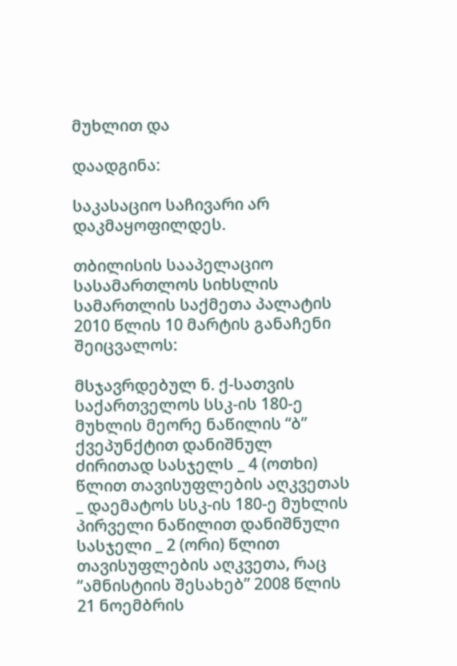მუხლით და

დაადგინა:

საკასაციო საჩივარი არ დაკმაყოფილდეს.

თბილისის სააპელაციო სასამართლოს სიხსლის სამართლის საქმეთა პალატის 2010 წლის 10 მარტის განაჩენი შეიცვალოს:

მსჯავრდებულ ნ. ქ-სათვის საქართველოს სსკ-ის 180-ე მუხლის მეორე ნაწილის “ბ” ქვეპუნქტით დანიშნულ ძირითად სასჯელს _ 4 (ოთხი) წლით თავისუფლების აღკვეთას _ დაემატოს სსკ-ის 180-ე მუხლის პირველი ნაწილით დანიშნული სასჯელი _ 2 (ორი) წლით თავისუფლების აღკვეთა, რაც “ამნისტიის შესახებ” 2008 წლის 21 ნოემბრის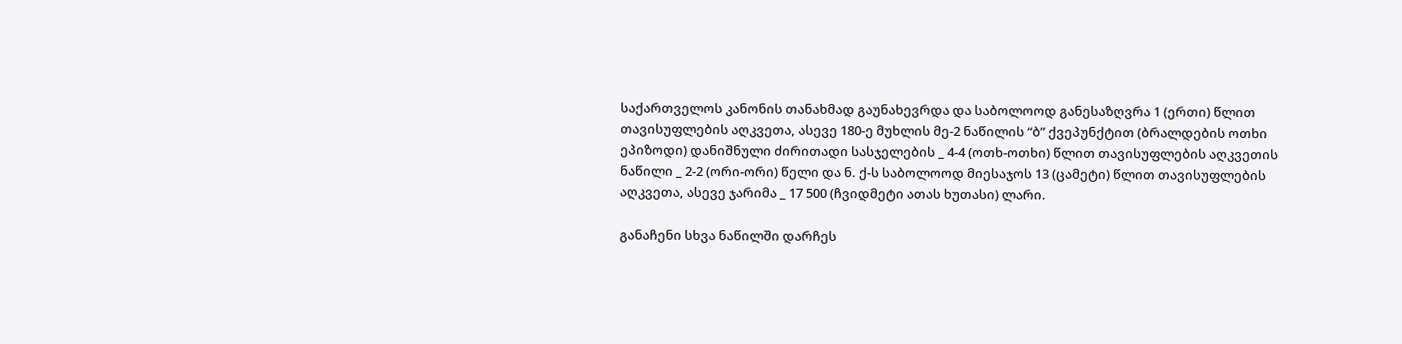საქართველოს კანონის თანახმად გაუნახევრდა და საბოლოოდ განესაზღვრა 1 (ერთი) წლით თავისუფლების აღკვეთა, ასევე 180-ე მუხლის მე-2 ნაწილის “ბ” ქვეპუნქტით (ბრალდების ოთხი ეპიზოდი) დანიშნული ძირითადი სასჯელების _ 4-4 (ოთხ-ოთხი) წლით თავისუფლების აღკვეთის ნაწილი _ 2-2 (ორი-ორი) წელი და ნ. ქ-ს საბოლოოდ მიესაჯოს 13 (ცამეტი) წლით თავისუფლების აღკვეთა, ასევე ჯარიმა _ 17 500 (ჩვიდმეტი ათას ხუთასი) ლარი.

განაჩენი სხვა ნაწილში დარჩეს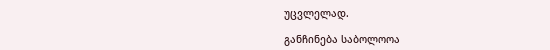უცვლელად.

განჩინება საბოლოოა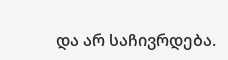და არ საჩივრდება.